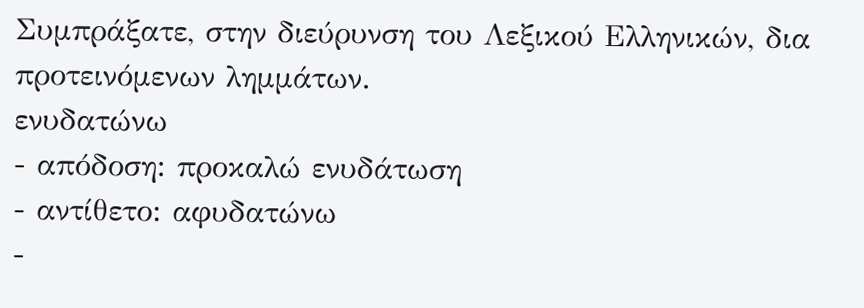Συμπράξατε, στην διεύρυνση του Λεξικού Ελληνικών, δια προτεινόμενων λημμάτων.
ενυδατώνω
- απόδοση: προκαλώ ενυδάτωση
- αντίθετο: αφυδατώνω
-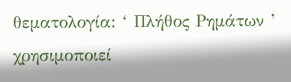θεματολογία: ‘ Πλήθος Ρημάτων ’
χρησιμοποιεί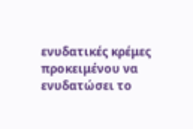ενυδατικές κρέμες προκειμένου να ενυδατώσει το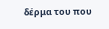δέρμα του που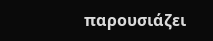παρουσιάζει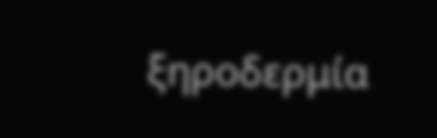ξηροδερμία